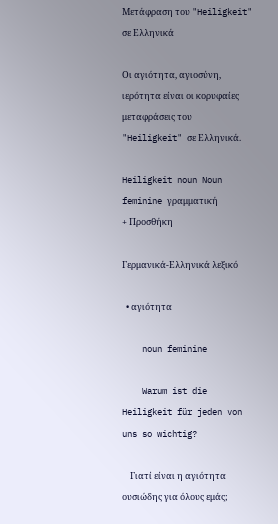Μετάφραση του "Heiligkeit" σε Ελληνικά

Οι αγιότητα, αγιοσύνη, ιερότητα είναι οι κορυφαίες μεταφράσεις του "Heiligkeit" σε Ελληνικά.

Heiligkeit noun Noun feminine γραμματική
+ Προσθήκη

Γερμανικά-Ελληνικά λεξικό

  • αγιότητα

    noun feminine

    Warum ist die Heiligkeit für jeden von uns so wichtig?

    Γιατί είναι η αγιότητα ουσιώδης για όλους εμάς;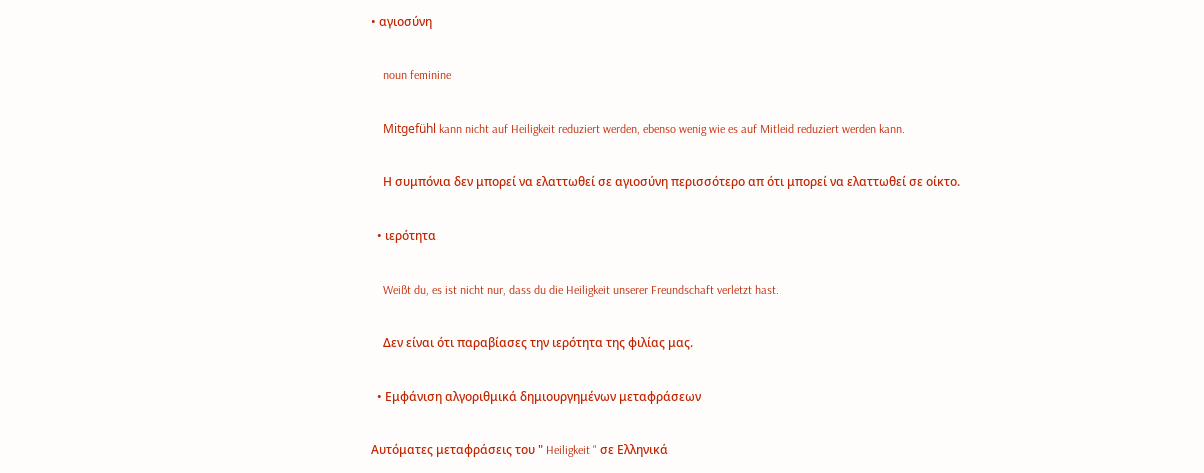• αγιοσύνη

    noun feminine

    Mitgefühl kann nicht auf Heiligkeit reduziert werden, ebenso wenig wie es auf Mitleid reduziert werden kann.

    Η συμπόνια δεν μπορεί να ελαττωθεί σε αγιοσύνη περισσότερο απ ότι μπορεί να ελαττωθεί σε οίκτο.

  • ιερότητα

    Weißt du, es ist nicht nur, dass du die Heiligkeit unserer Freundschaft verletzt hast.

    Δεν είναι ότι παραβίασες την ιερότητα της φιλίας μας.

  • Εμφάνιση αλγοριθμικά δημιουργημένων μεταφράσεων

Αυτόματες μεταφράσεις του " Heiligkeit " σε Ελληνικά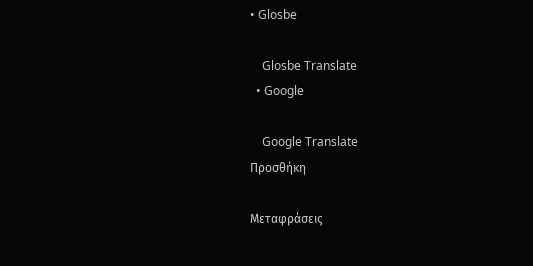• Glosbe

    Glosbe Translate
  • Google

    Google Translate
Προσθήκη

Μεταφράσεις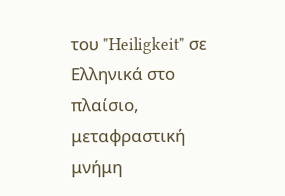του "Heiligkeit" σε Ελληνικά στο πλαίσιο, μεταφραστική μνήμη